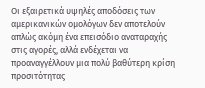Οι εξαιρετικά υψηλές αποδόσεις των αμερικανικών ομολόγων δεν αποτελούν απλώς ακόμη ένα επεισόδιο αναταραχής στις αγορές, αλλά ενδέχεται να προαναγγέλλουν μια πολύ βαθύτερη κρίση προσιτότητας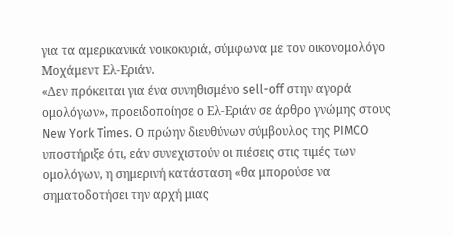για τα αμερικανικά νοικοκυριά, σύμφωνα με τον οικονομολόγο Μοχάμεντ Ελ-Εριάν.
«Δεν πρόκειται για ένα συνηθισμένο sell-off στην αγορά ομολόγων», προειδοποίησε ο Ελ-Εριάν σε άρθρο γνώμης στους New York Times. Ο πρώην διευθύνων σύμβουλος της PIMCO υποστήριξε ότι, εάν συνεχιστούν οι πιέσεις στις τιμές των ομολόγων, η σημερινή κατάσταση «θα μπορούσε να σηματοδοτήσει την αρχή μιας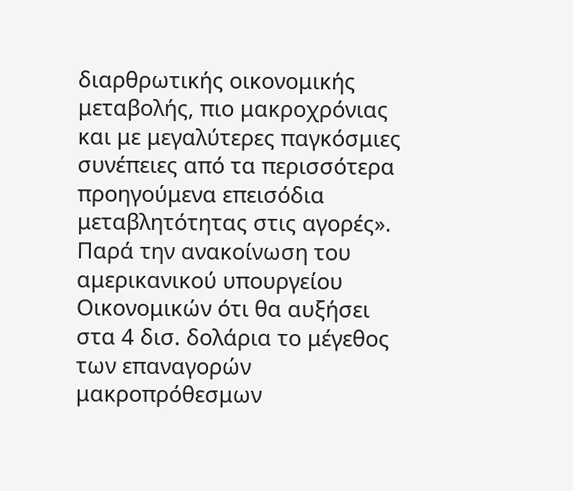διαρθρωτικής οικονομικής μεταβολής, πιο μακροχρόνιας και με μεγαλύτερες παγκόσμιες συνέπειες από τα περισσότερα προηγούμενα επεισόδια μεταβλητότητας στις αγορές».
Παρά την ανακοίνωση του αμερικανικού υπουργείου Οικονομικών ότι θα αυξήσει στα 4 δισ. δολάρια το μέγεθος των επαναγορών μακροπρόθεσμων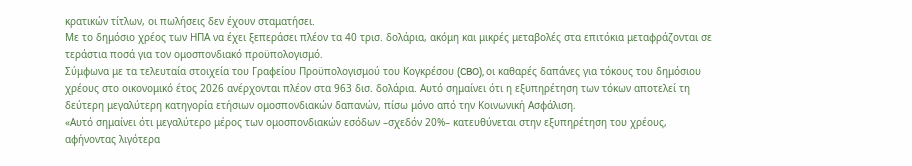κρατικών τίτλων, οι πωλήσεις δεν έχουν σταματήσει.
Με το δημόσιο χρέος των ΗΠΑ να έχει ξεπεράσει πλέον τα 40 τρισ. δολάρια, ακόμη και μικρές μεταβολές στα επιτόκια μεταφράζονται σε τεράστια ποσά για τον ομοσπονδιακό προϋπολογισμό.
Σύμφωνα με τα τελευταία στοιχεία του Γραφείου Προϋπολογισμού του Κογκρέσου (CBO), οι καθαρές δαπάνες για τόκους του δημόσιου χρέους στο οικονομικό έτος 2026 ανέρχονται πλέον στα 963 δισ. δολάρια. Αυτό σημαίνει ότι η εξυπηρέτηση των τόκων αποτελεί τη δεύτερη μεγαλύτερη κατηγορία ετήσιων ομοσπονδιακών δαπανών, πίσω μόνο από την Κοινωνική Ασφάλιση.
«Αυτό σημαίνει ότι μεγαλύτερο μέρος των ομοσπονδιακών εσόδων –σχεδόν 20%– κατευθύνεται στην εξυπηρέτηση του χρέους, αφήνοντας λιγότερα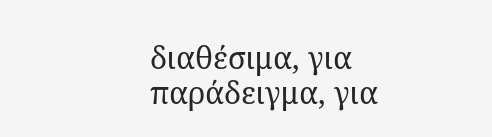διαθέσιμα, για παράδειγμα, για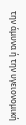την άμυνα ή την υγειονομική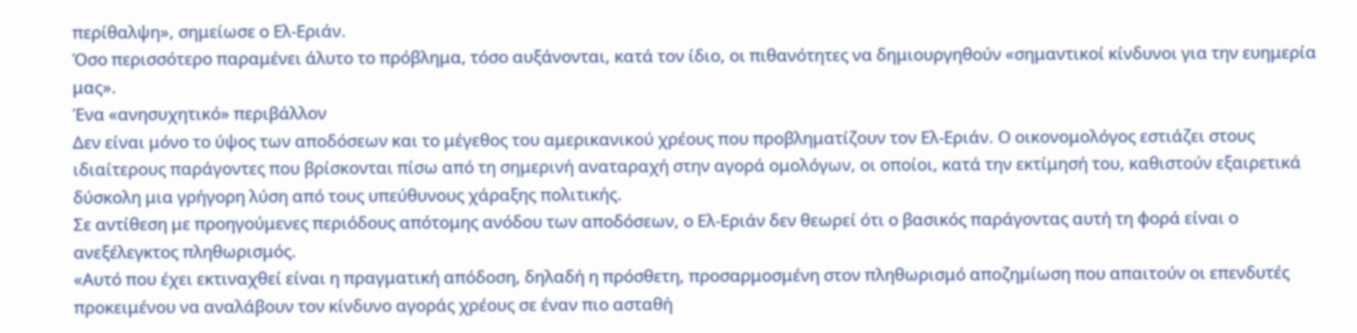περίθαλψη», σημείωσε ο Ελ-Εριάν.
Όσο περισσότερο παραμένει άλυτο το πρόβλημα, τόσο αυξάνονται, κατά τον ίδιο, οι πιθανότητες να δημιουργηθούν «σημαντικοί κίνδυνοι για την ευημερία μας».
Ένα «ανησυχητικό» περιβάλλον
Δεν είναι μόνο το ύψος των αποδόσεων και το μέγεθος του αμερικανικού χρέους που προβληματίζουν τον Ελ-Εριάν. Ο οικονομολόγος εστιάζει στους ιδιαίτερους παράγοντες που βρίσκονται πίσω από τη σημερινή αναταραχή στην αγορά ομολόγων, οι οποίοι, κατά την εκτίμησή του, καθιστούν εξαιρετικά δύσκολη μια γρήγορη λύση από τους υπεύθυνους χάραξης πολιτικής.
Σε αντίθεση με προηγούμενες περιόδους απότομης ανόδου των αποδόσεων, ο Ελ-Εριάν δεν θεωρεί ότι ο βασικός παράγοντας αυτή τη φορά είναι ο ανεξέλεγκτος πληθωρισμός.
«Αυτό που έχει εκτιναχθεί είναι η πραγματική απόδοση, δηλαδή η πρόσθετη, προσαρμοσμένη στον πληθωρισμό αποζημίωση που απαιτούν οι επενδυτές προκειμένου να αναλάβουν τον κίνδυνο αγοράς χρέους σε έναν πιο ασταθή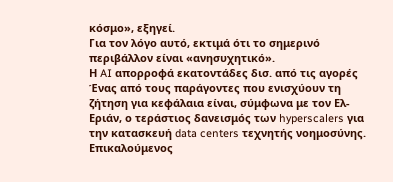κόσμο», εξηγεί.
Για τον λόγο αυτό, εκτιμά ότι το σημερινό περιβάλλον είναι «ανησυχητικό».
Η AI απορροφά εκατοντάδες δισ. από τις αγορές
Ένας από τους παράγοντες που ενισχύουν τη ζήτηση για κεφάλαια είναι, σύμφωνα με τον Ελ-Εριάν, ο τεράστιος δανεισμός των hyperscalers για την κατασκευή data centers τεχνητής νοημοσύνης.
Επικαλούμενος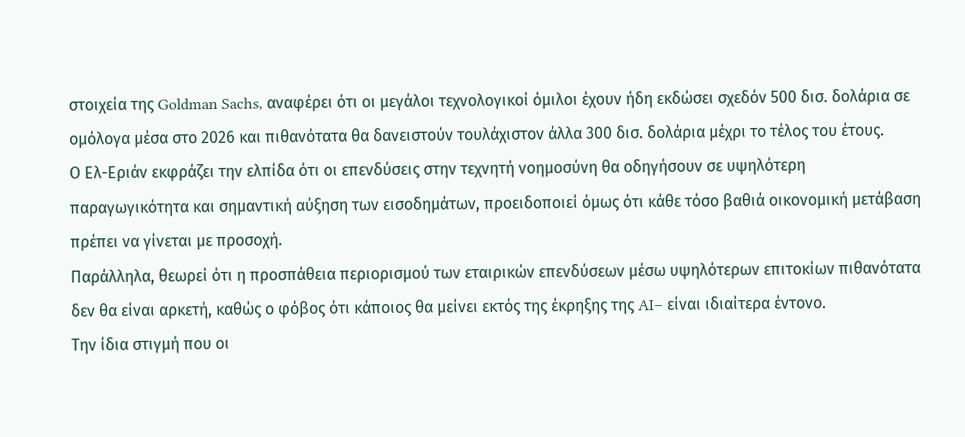στοιχεία της Goldman Sachs, αναφέρει ότι οι μεγάλοι τεχνολογικοί όμιλοι έχουν ήδη εκδώσει σχεδόν 500 δισ. δολάρια σε ομόλογα μέσα στο 2026 και πιθανότατα θα δανειστούν τουλάχιστον άλλα 300 δισ. δολάρια μέχρι το τέλος του έτους.
Ο Ελ-Εριάν εκφράζει την ελπίδα ότι οι επενδύσεις στην τεχνητή νοημοσύνη θα οδηγήσουν σε υψηλότερη παραγωγικότητα και σημαντική αύξηση των εισοδημάτων, προειδοποιεί όμως ότι κάθε τόσο βαθιά οικονομική μετάβαση πρέπει να γίνεται με προσοχή.
Παράλληλα, θεωρεί ότι η προσπάθεια περιορισμού των εταιρικών επενδύσεων μέσω υψηλότερων επιτοκίων πιθανότατα δεν θα είναι αρκετή, καθώς ο φόβος ότι κάποιος θα μείνει εκτός της έκρηξης της AI– είναι ιδιαίτερα έντονο.
Την ίδια στιγμή που οι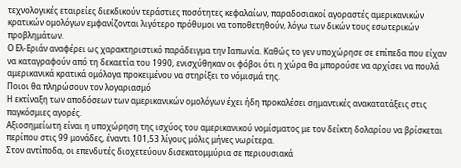τεχνολογικές εταιρείες διεκδικούν τεράστιες ποσότητες κεφαλαίων, παραδοσιακοί αγοραστές αμερικανικών κρατικών ομολόγων εμφανίζονται λιγότερο πρόθυμοι να τοποθετηθούν, λόγω των δικών τους εσωτερικών προβλημάτων.
Ο Ελ-Εριάν αναφέρει ως χαρακτηριστικό παράδειγμα την Ιαπωνία. Καθώς το γεν υποχώρησε σε επίπεδα που είχαν να καταγραφούν από τη δεκαετία του 1990, ενισχύθηκαν οι φόβοι ότι η χώρα θα μπορούσε να αρχίσει να πουλά αμερικανικά κρατικά ομόλογα προκειμένου να στηρίξει το νόμισμά της.
Ποιοι θα πληρώσουν τον λογαριασμό
Η εκτίναξη των αποδόσεων των αμερικανικών ομολόγων έχει ήδη προκαλέσει σημαντικές ανακατατάξεις στις παγκόσμιες αγορές.
Αξιοσημείωτη είναι η υποχώρηση της ισχύος του αμερικανικού νομίσματος με τον δείκτη δολαρίου να βρίσκεται περίπου στις 99 μονάδες, έναντι 101,53 λίγους μόλις μήνες νωρίτερα.
Στον αντίποδα, οι επενδυτές διοχετεύουν δισεκατομμύρια σε περιουσιακά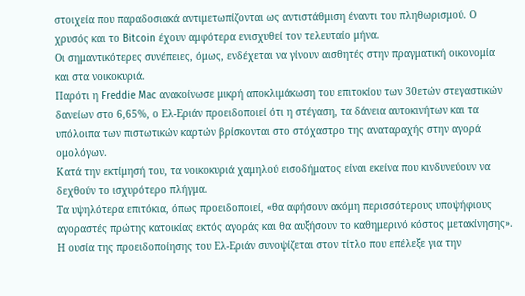στοιχεία που παραδοσιακά αντιμετωπίζονται ως αντιστάθμιση έναντι του πληθωρισμού. Ο χρυσός και το Bitcoin έχουν αμφότερα ενισχυθεί τον τελευταίο μήνα.
Οι σημαντικότερες συνέπειες, όμως, ενδέχεται να γίνουν αισθητές στην πραγματική οικονομία και στα νοικοκυριά.
Παρότι η Freddie Mac ανακοίνωσε μικρή αποκλιμάκωση του επιτοκίου των 30ετών στεγαστικών δανείων στο 6,65%, ο Ελ-Εριάν προειδοποιεί ότι η στέγαση, τα δάνεια αυτοκινήτων και τα υπόλοιπα των πιστωτικών καρτών βρίσκονται στο στόχαστρο της αναταραχής στην αγορά ομολόγων.
Κατά την εκτίμησή του, τα νοικοκυριά χαμηλού εισοδήματος είναι εκείνα που κινδυνεύουν να δεχθούν το ισχυρότερο πλήγμα.
Τα υψηλότερα επιτόκια, όπως προειδοποιεί, «θα αφήσουν ακόμη περισσότερους υποψήφιους αγοραστές πρώτης κατοικίας εκτός αγοράς και θα αυξήσουν το καθημερινό κόστος μετακίνησης».
Η ουσία της προειδοποίησης του Ελ-Εριάν συνοψίζεται στον τίτλο που επέλεξε για την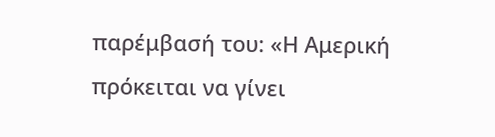παρέμβασή του: «Η Αμερική πρόκειται να γίνει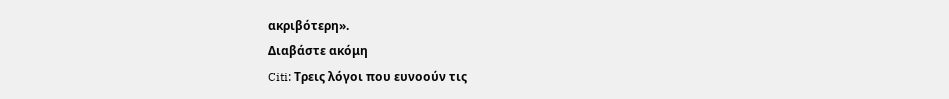ακριβότερη».
Διαβάστε ακόμη
Citi: Τρεις λόγοι που ευνοούν τις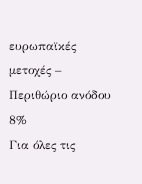ευρωπαϊκές μετοχές – Περιθώριο ανόδου 8%
Για όλες τις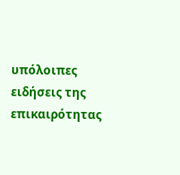υπόλοιπες ειδήσεις της επικαιρότητας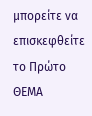μπορείτε να επισκεφθείτε το Πρώτο ΘΕΜΑ